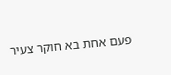פעם אחת בא חוקר צעיר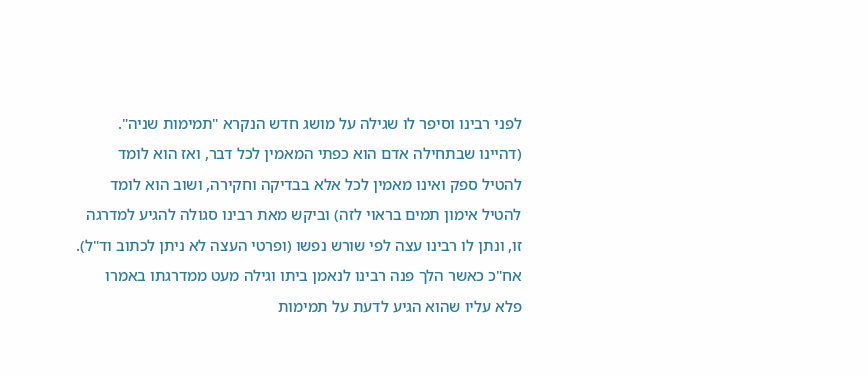לפני רבינו וסיפר לו שגילה על מושג חדש הנקרא "תמימות שניה". (דהיינו שבתחילה אדם הוא כפתי המאמין לכל דבר, ואז הוא לומד להטיל ספק ואינו מאמין לכל אלא בבדיקה וחקירה, ושוב הוא לומד להטיל אימון תמים בראוי לזה) וביקש מאת רבינו סגולה להגיע למדרגה זו, ונתן לו רבינו עצה לפי שורש נפשו (ופרטי העצה לא ניתן לכתוב וד"ל).
אח"כ כאשר הלך פנה רבינו לנאמן ביתו וגילה מעט ממדרגתו באמרו פלא עליו שהוא הגיע לדעת על תמימות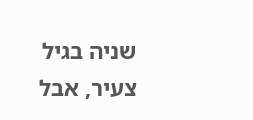שניה בגיל צעיר, אבל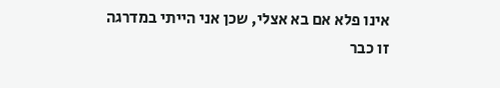אינו פלא אם בא אצלי, שכן אני הייתי במדרגה זו כבר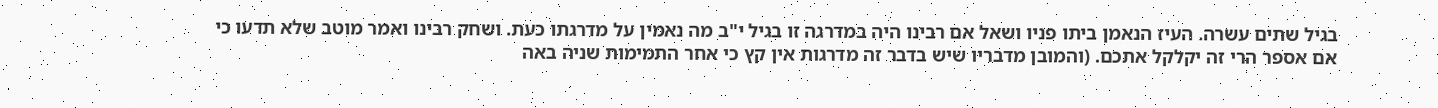בגיל שתים עשרה. העיז הנאמן ביתו פניו ושאל אם רבינו היה במדרגה זו בגיל י"ב מה נאמין על מדרגתו כעת. ושחק רבינו ואמר מוטב שלא תדעו כי אם אספר הרי זה יקלקל אתכם. (והמובן מדבריו שיש בדבר זה מדרגות אין קץ כי אחר התמימות שניה באה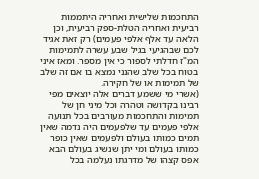התחכמות שלישית ואחריה היתממות רביעית ואחריה הטלת-ספק רביעית, וכן הלאה עד אלף אלפי פעמים) רק זאת אגיד לכם שבהגיעי בגיל שבע עשרה לתמימות המ"ז חדלתי לספור כי אין מספר. ומאז איני בטוח בכל שלב שהנני נמצא בו אם זה שלב של תמימות או של חקירה.
(אשרי מי ששמע דברים אלה יוצאים מפי רבינו בקדושה וטהרה וכל מיני חן של תמימות והתחכמות מעורבים בכל תנועה אלפי פעמים עד שלפעמים היה נדמה שאין תמים כמותו בעולם ולפעמים שאין כופר כמותו בעולם ומי יתן שנשיג בעולם הבא אפס קצהו של מדרגתו נעלמה בכל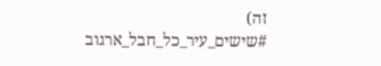זה)
#שישים_עיר_כל_חבל_ארגוב